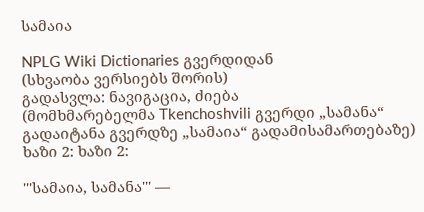სამაია

NPLG Wiki Dictionaries გვერდიდან
(სხვაობა ვერსიებს შორის)
გადასვლა: ნავიგაცია, ძიება
(მომხმარებელმა Tkenchoshvili გვერდი „სამანა“ გადაიტანა გვერდზე „სამაია“ გადამისამართებაზე)
ხაზი 2: ხაზი 2:

'''სამაია, სამანა''' —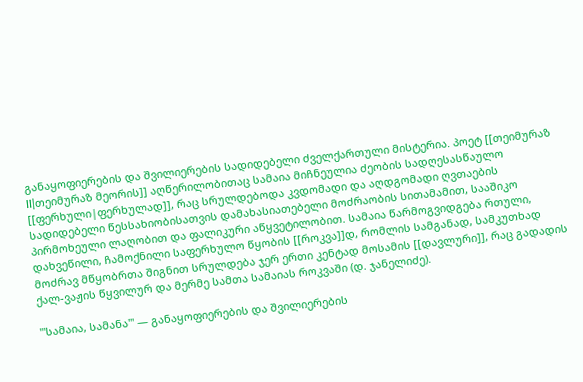განაყოფიერების და შვილიერების სადიდებელი ძველქართული მისტერია. პოეტ [[თეიმურაზ II|თეიმურაზ მეორის]] აღწერილობითაც სამაია მიჩნეულია ძეობის სადღესასწაულო [[ფერხული|ფერხულად]], რაც სრულდებოდა კვდომადი და აღდგომადი ღვთაების სადიდებელი წესსახიობისათვის დამახასიათებელი მოძრაობის სითამამით, სააშიკო პირმოხეული ლაღობით და ფალიკური აწყვეტილობით. სამაია წარმოგვიდგება რთული, დახვეწილი, ჩამოქნილი საფერხულო წყობის [[როკვა]]დ, რომლის სამგანად, სამკუთხად მოძრავ მწყობრთა შიგნით სრულდება ჯერ ერთი კენტად მოსამის [[დავლური]], რაც გადადის ქალ-ვაჟის წყვილურ და მერმე სამთა სამაიას როკვაში (დ. ჯანელიძე).

'''სამაია, სამანა''' — განაყოფიერების და შვილიერების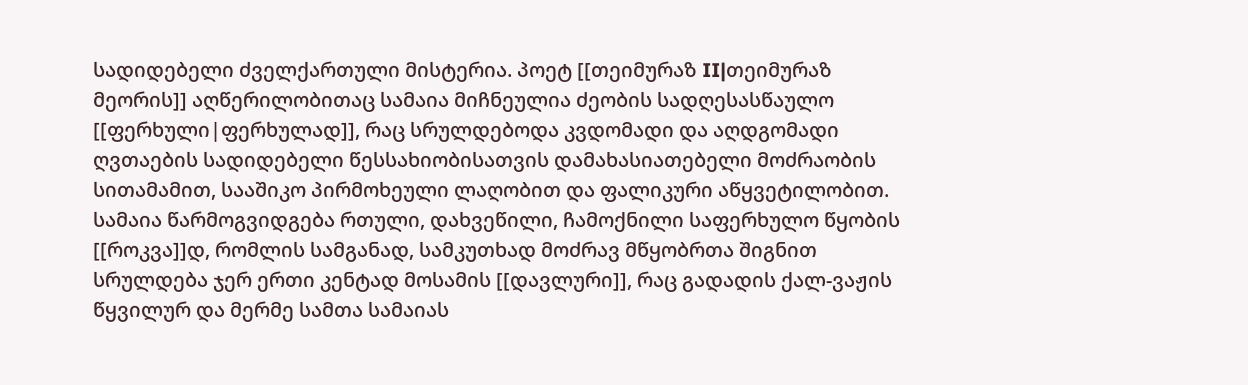სადიდებელი ძველქართული მისტერია. პოეტ [[თეიმურაზ II|თეიმურაზ მეორის]] აღწერილობითაც სამაია მიჩნეულია ძეობის სადღესასწაულო [[ფერხული|ფერხულად]], რაც სრულდებოდა კვდომადი და აღდგომადი ღვთაების სადიდებელი წესსახიობისათვის დამახასიათებელი მოძრაობის სითამამით, სააშიკო პირმოხეული ლაღობით და ფალიკური აწყვეტილობით. სამაია წარმოგვიდგება რთული, დახვეწილი, ჩამოქნილი საფერხულო წყობის [[როკვა]]დ, რომლის სამგანად, სამკუთხად მოძრავ მწყობრთა შიგნით სრულდება ჯერ ერთი კენტად მოსამის [[დავლური]], რაც გადადის ქალ-ვაჟის წყვილურ და მერმე სამთა სამაიას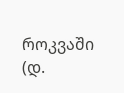როკვაში (დ.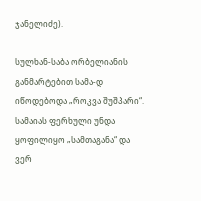ჯანელიძე).

სულხან-საბა ორბელიანის განმარტებით სამა-დ იწოდებოდა „როკვა შუშპარი“. სამაიას ფერხული უნდა ყოფილიყო „სამთაგანა“ და ვერ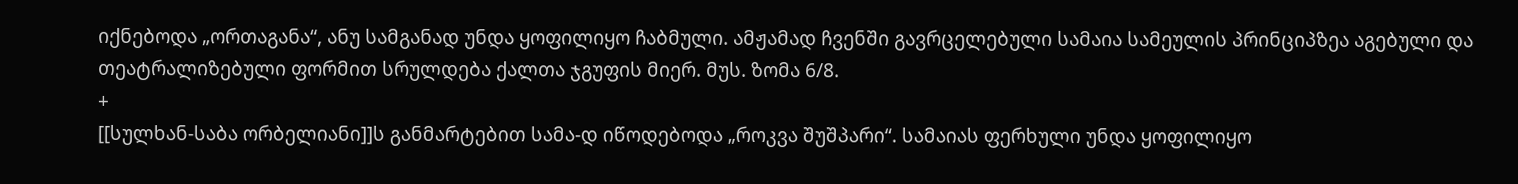იქნებოდა „ორთაგანა“, ანუ სამგანად უნდა ყოფილიყო ჩაბმული. ამჟამად ჩვენში გავრცელებული სამაია სამეულის პრინციპზეა აგებული და თეატრალიზებული ფორმით სრულდება ქალთა ჯგუფის მიერ. მუს. ზომა 6/8.
+
[[სულხან-საბა ორბელიანი]]ს განმარტებით სამა-დ იწოდებოდა „როკვა შუშპარი“. სამაიას ფერხული უნდა ყოფილიყო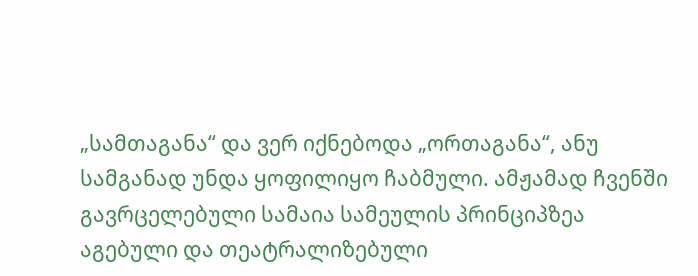„სამთაგანა“ და ვერ იქნებოდა „ორთაგანა“, ანუ სამგანად უნდა ყოფილიყო ჩაბმული. ამჟამად ჩვენში გავრცელებული სამაია სამეულის პრინციპზეა აგებული და თეატრალიზებული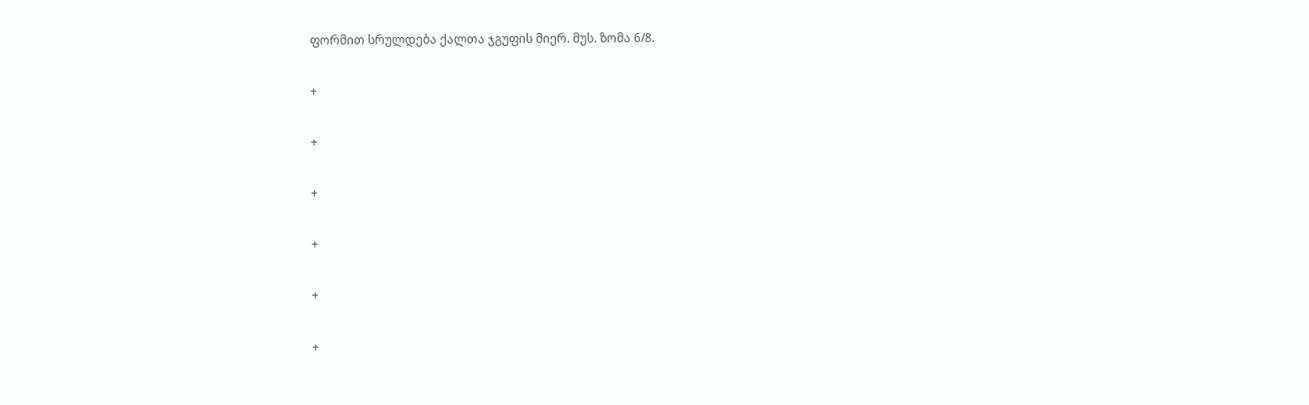ფორმით სრულდება ქალთა ჯგუფის მიერ. მუს. ზომა 6/8.

+

+

+

+

+

+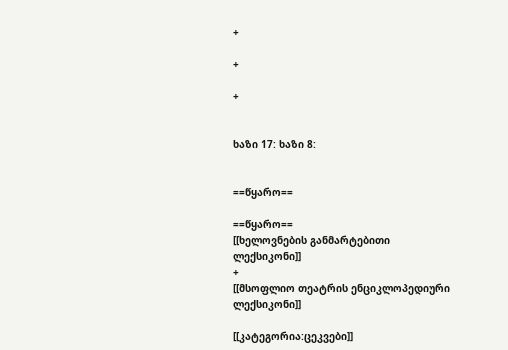+

+

+


ხაზი 17: ხაზი 8:


==წყარო==

==წყარო==
[[ხელოვნების განმარტებითი ლექსიკონი]]
+
[[მსოფლიო თეატრის ენციკლოპედიური ლექსიკონი]]

[[კატეგორია:ცეკვები]]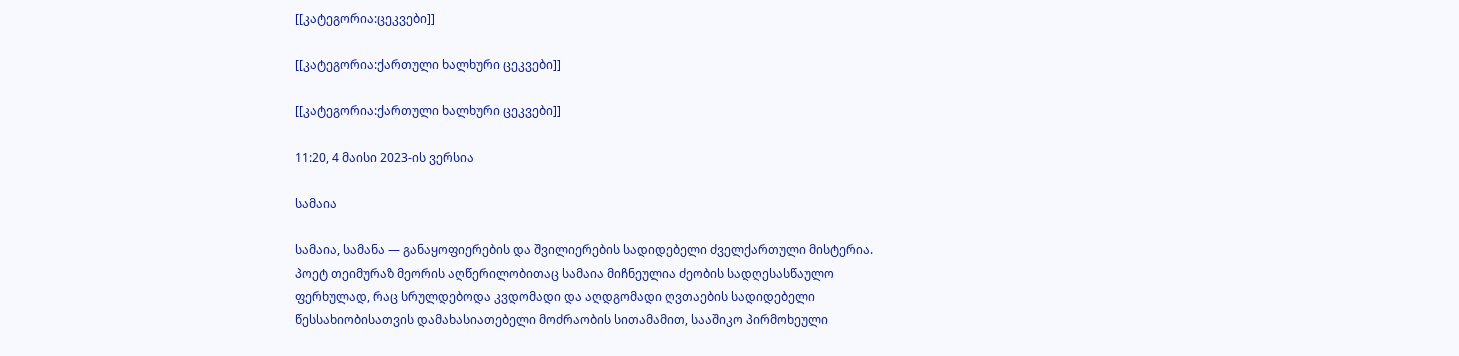[[კატეგორია:ცეკვები]]

[[კატეგორია:ქართული ხალხური ცეკვები]]

[[კატეგორია:ქართული ხალხური ცეკვები]]

11:20, 4 მაისი 2023-ის ვერსია

სამაია

სამაია, სამანა — განაყოფიერების და შვილიერების სადიდებელი ძველქართული მისტერია. პოეტ თეიმურაზ მეორის აღწერილობითაც სამაია მიჩნეულია ძეობის სადღესასწაულო ფერხულად, რაც სრულდებოდა კვდომადი და აღდგომადი ღვთაების სადიდებელი წესსახიობისათვის დამახასიათებელი მოძრაობის სითამამით, სააშიკო პირმოხეული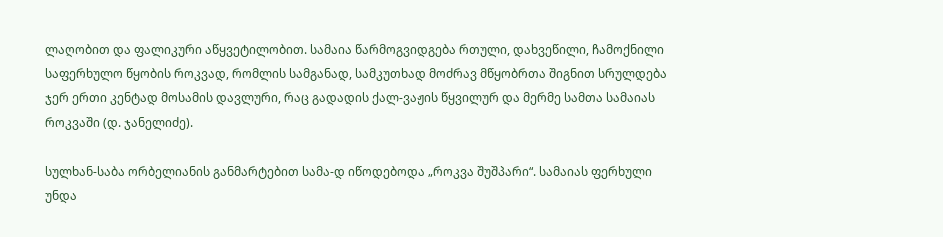ლაღობით და ფალიკური აწყვეტილობით. სამაია წარმოგვიდგება რთული, დახვეწილი, ჩამოქნილი საფერხულო წყობის როკვად, რომლის სამგანად, სამკუთხად მოძრავ მწყობრთა შიგნით სრულდება ჯერ ერთი კენტად მოსამის დავლური, რაც გადადის ქალ-ვაჟის წყვილურ და მერმე სამთა სამაიას როკვაში (დ. ჯანელიძე).

სულხან-საბა ორბელიანის განმარტებით სამა-დ იწოდებოდა „როკვა შუშპარი“. სამაიას ფერხული უნდა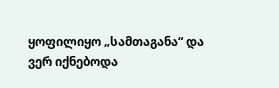ყოფილიყო „სამთაგანა“ და ვერ იქნებოდა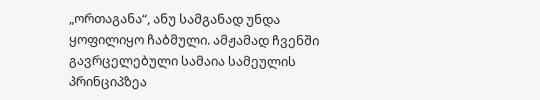„ორთაგანა“, ანუ სამგანად უნდა ყოფილიყო ჩაბმული. ამჟამად ჩვენში გავრცელებული სამაია სამეულის პრინციპზეა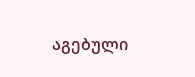აგებული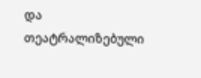და თეატრალიზებული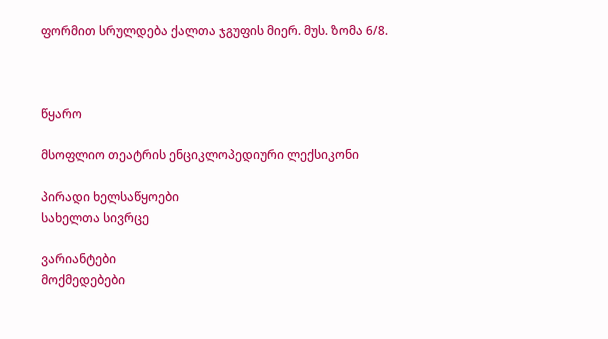ფორმით სრულდება ქალთა ჯგუფის მიერ. მუს. ზომა 6/8.



წყარო

მსოფლიო თეატრის ენციკლოპედიური ლექსიკონი

პირადი ხელსაწყოები
სახელთა სივრცე

ვარიანტები
მოქმედებები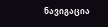ნავიგაცია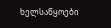ხელსაწყოები